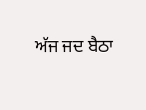ਅੱਜ ਜਦ ਬੈਠਾ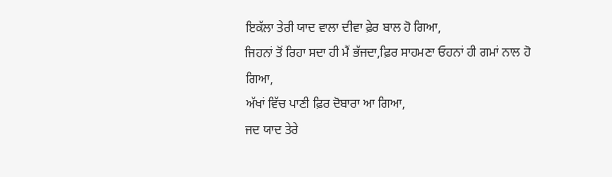ਇਕੱਲਾ ਤੇਰੀ ਯਾਦ ਵਾਲਾ ਦੀਵਾ ਫ਼ੇਰ ਬਾਲ ਹੋ ਗਿਆ,
ਜਿਹਨਾਂ ਤੋਂ ਰਿਹਾ ਸਦਾ ਹੀ ਮੈਂ ਭੱਜਦਾ,ਫ਼ਿਰ ਸਾਹਮਣਾ ਓਹਨਾਂ ਹੀ ਗਮਾਂ ਨਾਲ ਹੋ ਗਿਆ,
ਅੱਖਾਂ ਵਿੱਚ ਪਾਣੀ ਫ਼ਿਰ ਦੋਬਾਰਾ ਆ ਗਿਆ,
ਜਦ ਯਾਦ ਤੇਰੇ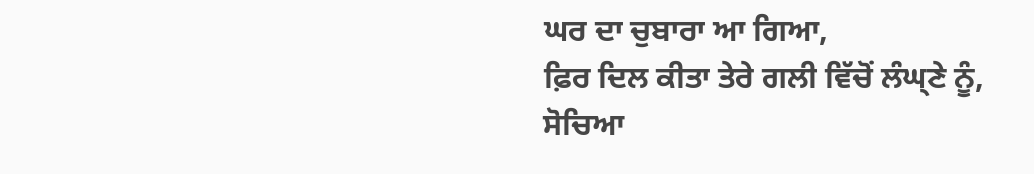ਘਰ ਦਾ ਚੁਬਾਰਾ ਆ ਗਿਆ,
ਫ਼ਿਰ ਦਿਲ ਕੀਤਾ ਤੇਰੇ ਗਲੀ ਵਿੱਚੋਂ ਲੰਘ੍ਣੇ ਨੂੰ,
ਸੋਚਿਆ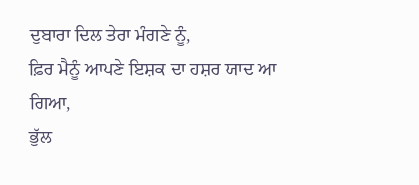ਦੁਬਾਰਾ ਦਿਲ ਤੇਰਾ ਮੰਗਣੇ ਨੂੰ,
ਫ਼ਿਰ ਮੈਨੂੰ ਆਪਣੇ ਇਸ਼ਕ ਦਾ ਹਸ਼ਰ ਯਾਦ ਆ ਗਿਆ,
ਭੁੱਲ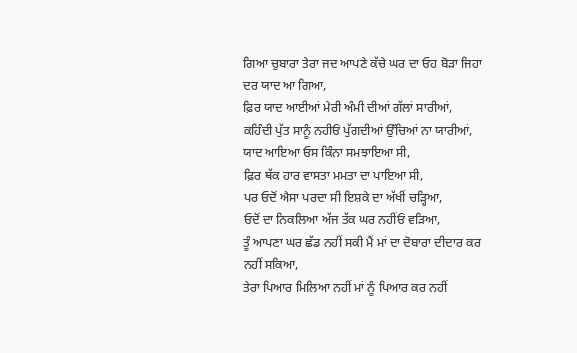ਗਿਆ ਚੁਬਾਰਾ ਤੇਰਾ ਜਦ ਆਪਣੇ ਕੱਚੇ ਘਰ ਦਾ ਓਹ ਬੋੜਾ ਜਿਹਾ ਦਰ ਯਾਦ ਆ ਗਿਆ,
ਫ਼ਿਰ ਯਾਦ ਆਈਆਂ ਮੇਰੀ ਅੰਮੀ ਦੀਆਂ ਗੱਲਾਂ ਸਾਰੀਆਂ,
ਕਹਿੰਦੀ ਪੁੱਤ ਸਾਨੂੰ ਨਹੀਓਂ ਪੁੱਗਦੀਆਂ ਉੱਚਿਆਂ ਨਾ ਯਾਰੀਆਂ,
ਯਾਦ ਆਇਆ ਓਸ ਕਿੰਨਾ ਸਮਝਾਇਆ ਸੀ,
ਫ਼ਿਰ ਥੱਕ ਹਾਰ ਵਾਸਤਾ ਮਮਤਾ ਦਾ ਪਾਇਆ ਸੀ,
ਪਰ ਓਦੋਂ ਐਸਾ ਪਰਦਾ ਸੀ ਇਸ਼ਕੇ ਦਾ ਅੱਖੀਂ ਚੜ੍ਹਿਆ,
ਓਦੋਂ ਦਾ ਨਿਕਲਿਆ ਅੱਜ ਤੱਕ ਘਰ ਨਹੀਂਓਂ ਵੜਿਆ,
ਤੂੰ ਆਪਣਾ ਘਰ ਛੱਡ ਨਹੀਂ ਸਕੀ ਮੈਂ ਮਾਂ ਦਾ ਦੋਬਾਰਾ ਦੀਦਾਰ ਕਰ ਨਹੀਂ ਸਕਿਆ,
ਤੇਰਾ ਪਿਆਰ ਮਿਲਿਆ ਨਹੀਂ ਮਾਂ ਨੂੰ ਪਿਆਰ ਕਰ ਨਹੀਂ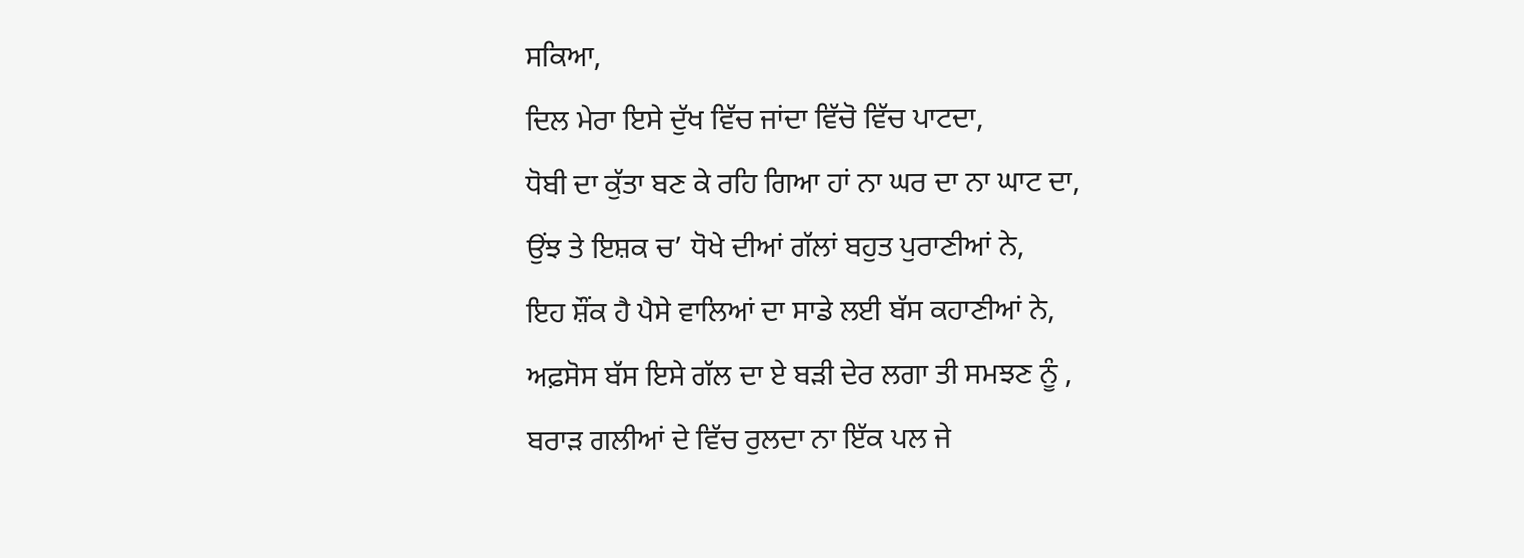ਸਕਿਆ,
ਦਿਲ ਮੇਰਾ ਇਸੇ ਦੁੱਖ ਵਿੱਚ ਜਾਂਦਾ ਵਿੱਚੋ ਵਿੱਚ ਪਾਟਦਾ,
ਧੋਬੀ ਦਾ ਕੁੱਤਾ ਬਣ ਕੇ ਰਹਿ ਗਿਆ ਹਾਂ ਨਾ ਘਰ ਦਾ ਨਾ ਘਾਟ ਦਾ,
ਉਂਝ ਤੇ ਇਸ਼ਕ ਚ’ ਧੋਖੇ ਦੀਆਂ ਗੱਲਾਂ ਬਹੁਤ ਪੁਰਾਣੀਆਂ ਨੇ,
ਇਹ ਸ਼ੌਂਕ ਹੈ ਪੈਸੇ ਵਾਲਿਆਂ ਦਾ ਸਾਡੇ ਲਈ ਬੱਸ ਕਹਾਣੀਆਂ ਨੇ,
ਅਫ਼ਸੋਸ ਬੱਸ ਇਸੇ ਗੱਲ ਦਾ ਏ ਬੜੀ ਦੇਰ ਲਗਾ ਤੀ ਸਮਝਣ ਨੂੰ ,
ਬਰਾੜ ਗਲੀਆਂ ਦੇ ਵਿੱਚ ਰੁਲਦਾ ਨਾ ਇੱਕ ਪਲ ਜੇ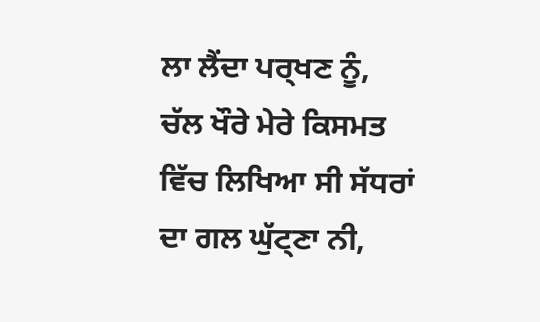ਲਾ ਲੈਂਦਾ ਪਰ੍ਖਣ ਨੂੰ,
ਚੱਲ ਖੌਰੇ ਮੇਰੇ ਕਿਸਮਤ ਵਿੱਚ ਲਿਖਿਆ ਸੀ ਸੱਧਰਾਂ ਦਾ ਗਲ ਘੁੱਟ੍ਣਾ ਨੀ,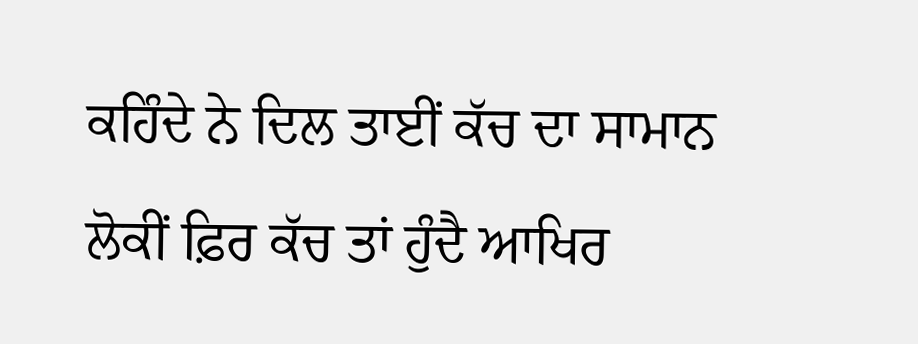ਕਹਿੰਦੇ ਨੇ ਦਿਲ ਤਾਈਂ ਕੱਚ ਦਾ ਸਾਮਾਨ ਲੋਕੀਂ ਫ਼ਿਰ ਕੱਚ ਤਾਂ ਹੁੰਦੈ ਆਖਿਰ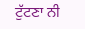ਟੁੱਟਣਾ ਨੀ